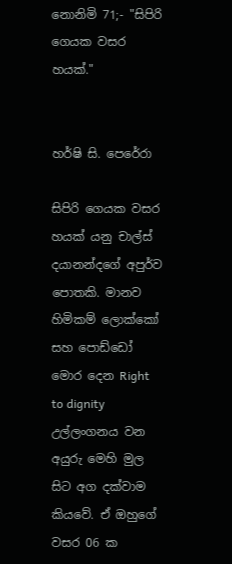නොනිමි 71;- "සිපිරි ගෙයක වසර හයක්."


හර්ෂි සි. පෙරේරා

සිපිරි ගෙයක වසර හයක් යනු චාල්ස් දයානන්දගේ අපුර්ව පොතකි. මානව හිමිකම් ලොක්කෝ සහ පොඩ්ඩෝ මොර දෙන Right to dignity උල්ලංගනය වන අයුරු මෙහි මුල සිට අග දක්වාම කියවේ. ඒ ඔහුගේ වසර 06 ක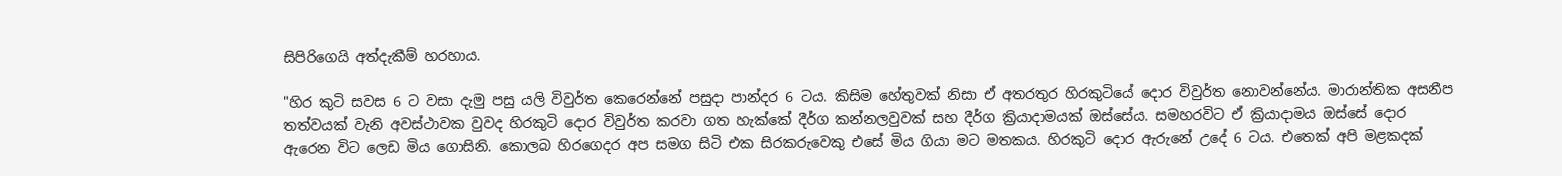සිපිරිගෙයි අත්දැකීම් හරහාය.

"හිර කුටි සවස 6 ට වසා දැමු පසු යලි විවුර්ත කෙරෙන්නේ පසුදා පාන්දර 6 ටය. කිසිම හේතුවක් නිසා ඒ අතරතුර හිරකුටියේ දොර විවුර්ත නොවන්නේය. මාරාන්තික අසනීප තත්වයක් වැනි අවස්ථාවක වුවද හිරකුටි දොර විවුර්ත කරවා ගත හැක්කේ දීර්ග කන්නලවුවක් සහ දීර්ග ක්‍රියාදාමයක් ඔස්සේය. සමහරවිට ඒ ක්‍රියාදාමය ඔස්සේ දොර ඇරෙන විට ලෙඩ මිය ගොසිනි. කොලබ හිරගෙදර අප සමග සිටි එක සිරකරුවෙකු එසේ මිය ගියා මට මතකය. හිරකුටි දොර ඇරුනේ උදේ 6 ටය. එතෙක් අපි මළකදක්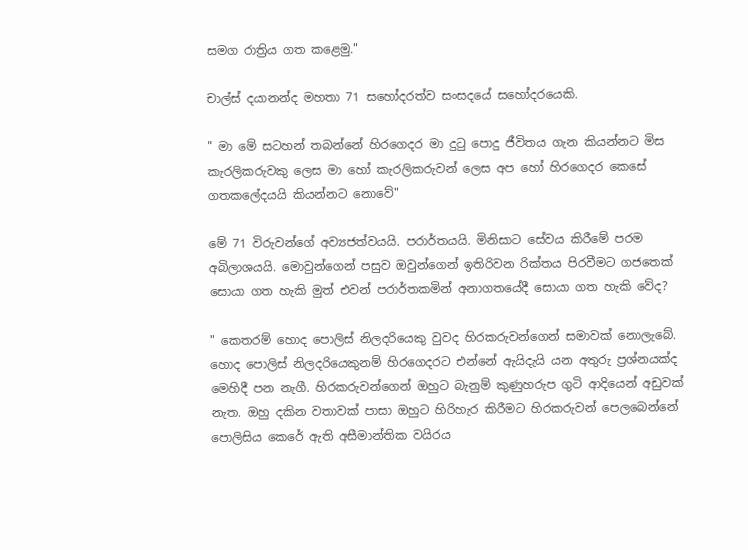සමග රාත්‍රිය ගත කළෙමු."

චාල්ස් දයානන්ද මහතා 71 සහෝදරත්ව සංසදයේ සහෝදරයෙකි.

" මා මේ සටහන් තබන්නේ හිරගෙදර මා දුටු පොදු ජීවිතය ගැන කියන්නට මිස කැරලිකරුවකු ලෙස මා හෝ කැරලිකරුවන් ලෙස අප හෝ හිරගෙදර කෙසේ ගතකලේදයයි කියන්නට නොවේ"

මේ 71 විරුවන්ගේ අව්‍යජත්වයයි. පරාර්තයයි. මිනිසාට සේවය කිරීමේ පරම අබිලාශයයි. මොවුන්ගෙන් පසුව ඔවුන්ගෙන් ඉතිරිවන රික්තය පිරවීමට ගජතෙක් සොයා ගත හැකි මුත් එවන් පරාර්තකමින් අනාගතයේදී සොයා ගත හැකි වේද?

" කෙතරම් හොද පොලිස් නිලදරියෙකු වුවද හිරකරුවන්ගෙන් සමාවක් නොලැබේ. හොද පොලිස් නිලදරියෙකුනම් හිරගෙදරට එන්නේ ඇයිදැයි යන අතුරු ප්‍රශ්නයක්ද මෙහිදී පන නැගී. හිරකරුවන්ගෙන් ඔහුට බැනුම් කුණුහරුප ගුටි ආදියෙන් අඩුවක් නැත. ඔහු දකින වතාවක් පාසා ඔහුට හිරිහැර කිරීමට හිරකරුවන් පෙලබෙන්නේ පොලිසිය කෙරේ ඇති අසීමාන්තික වයිරය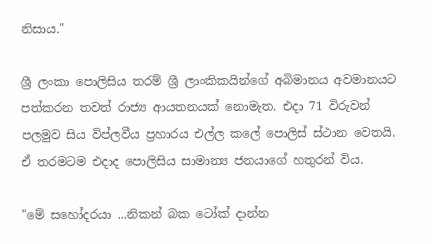නිසාය."

ශ්‍රී ලංකා පොලිසිය තරම් ශ්‍රී ලාංකිකයින්ගේ අබිමානය අවමානයට පත්කරන තවත් රාජ්‍ය ආයතනයක් නොමැත. එදා 71 විරුවන් පලමුව සිය විප්ලවීය ප්‍රහාරය එල්ල කලේ පොලිස් ස්ථාන වෙතයි. ඒ තරමටම එදාද පොලිසිය සාමාන්‍ය ජනයාගේ හතුරන් විය.

"මේ සහෝදරයා ...නිකන් බක ටෝක් දාන්න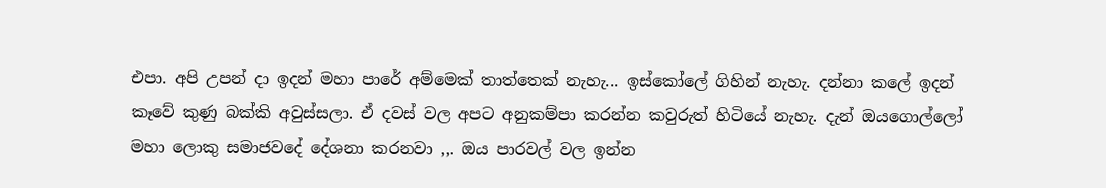එපා. අපි උපන් දා ඉදන් මහා පාරේ අම්මෙක් තාත්තෙක් නැහැ... ඉස්කෝලේ ගිහින් නැහැ. දන්නා කලේ ඉදන් කෑවේ කුණු බක්කි අවුස්සලා. ඒ දවස් වල අපට අනුකම්පා කරන්න කවුරුත් හිටියේ නැහැ. දැන් ඔයගොල්ලෝ මහා ලොකු සමාජවදේ දේශනා කරනවා ,,. ඔය පාරවල් වල ඉන්න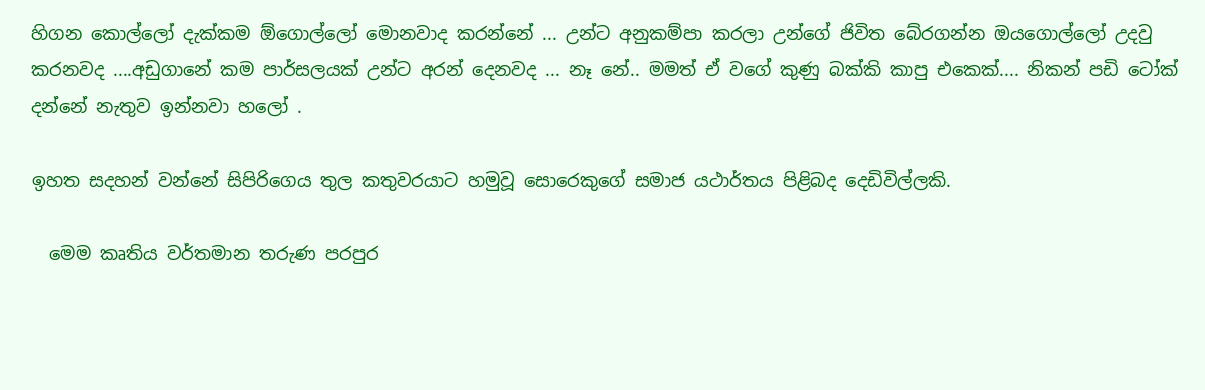හිගන කොල්ලෝ දැක්කම ඕගොල්ලෝ මොනවාද කරන්නේ ... උන්ට අනුකම්පා කරලා උන්ගේ ජිවිත බේරගන්න ඔයගොල්ලෝ උදවු කරනවද ....අඩුගානේ කම පාර්සලයක් උන්ට අරන් දෙනවද ... නෑ නේ.. මමත් ඒ වගේ කුණු බක්කි කාපු එකෙක්.... නිකන් පඩි ටෝක් දන්නේ නැතුව ඉන්නවා හලෝ .

ඉහත සදහන් වන්නේ සිපිරිගෙය තුල කතුවරයාට හමුවූ සොරෙකුගේ සමාජ යථාර්තය පිළිබද දෙඩිවිල්ලකි.

  මෙම කෘතිය වර්තමාන තරුණ පරපුර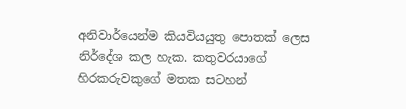අනිවාර්යෙන්ම කියවියයුතු පොතක් ලෙස නිර්දේශ කල හැක. කතුවරයාගේ හිරකරුවකුගේ මතක සටහන්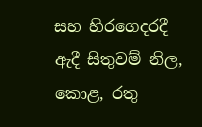සහ හිරගෙදරදී ඇදී සිතුවම් නිල, කොළ, රතු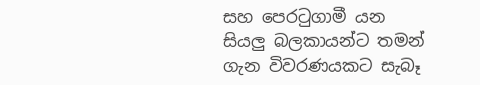සහ පෙරටුගාමී යන සියලු බලකායන්ට තමන් ගැන විවරණයකට සැබෑ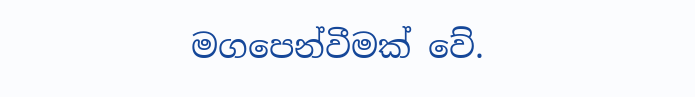මගපෙන්වීමක් වේ.